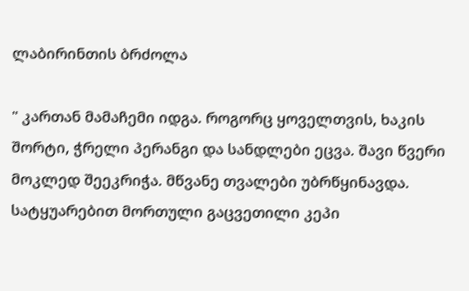ლაბირინთის ბრძოლა

" კართან მამაჩემი იდგა. როგორც ყოველთვის, ხაკის შორტი, ჭრელი პერანგი და სანდლები ეცვა. შავი წვერი მოკლედ შეეკრიჭა. მწვანე თვალები უბრწყინავდა. სატყუარებით მორთული გაცვეთილი კეპი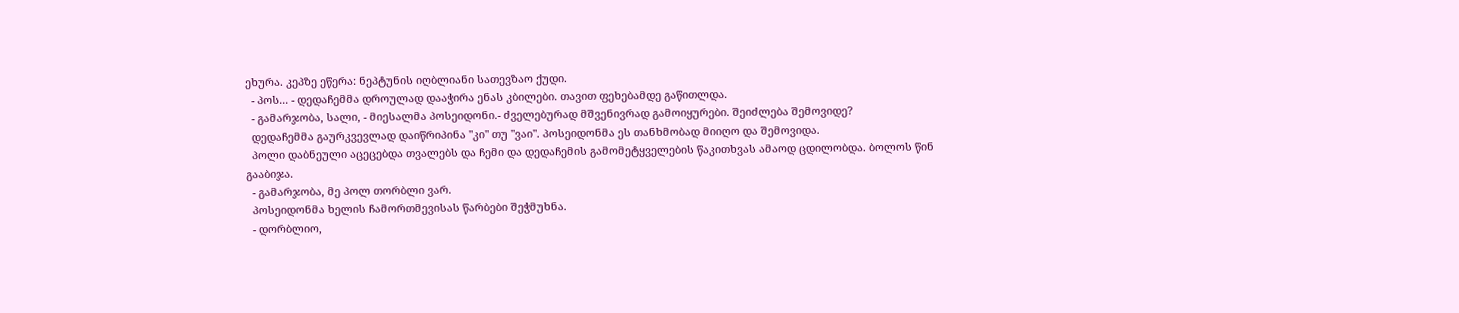ეხურა. კეპზე ეწერა: ნეპტუნის იღბლიანი სათევზაო ქუდი.
  - პოს... - დედაჩემმა დროულად დააჭირა ენას კბილები. თავით ფეხებამდე გაწითლდა.
  - გამარჯობა, სალი, - მიესალმა პოსეიდონი.- ძველებურად მშვენივრად გამოიყურები. შეიძლება შემოვიდე?
  დედაჩემმა გაურკვევლად დაიწრიპინა "კი" თუ "ვაი". პოსეიდონმა ეს თანხმობად მიიღო და შემოვიდა.
  პოლი დაბნეული აცეცებდა თვალებს და ჩემი და დედაჩემის გამომეტყველების წაკითხვას ამაოდ ცდილობდა. ბოლოს წინ გააბიჯა.
  - გამარჯობა, მე პოლ თორბლი ვარ.
  პოსეიდონმა ხელის ჩამორთმევისას წარბები შეჭმუხნა.
  - დორბლიო,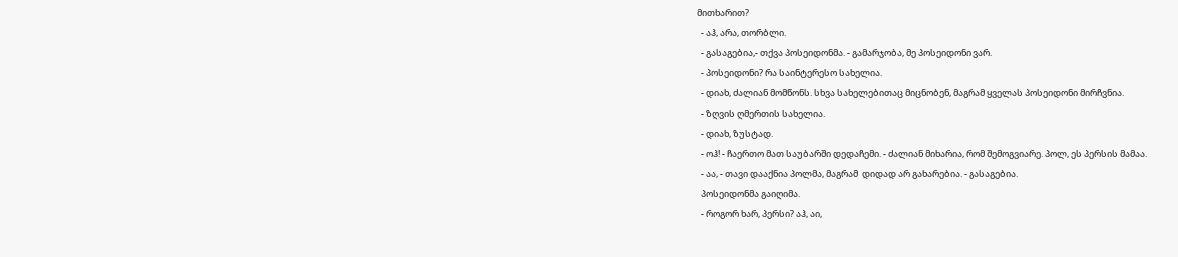მითხარით?
  - აჰ, არა, თორბლი.
  - გასაგებია,- თქვა პოსეიდონმა. - გამარჯობა, მე პოსეიდონი ვარ.
  - პოსეიდონი? რა საინტერესო სახელია.
  - დიახ, ძალიან მომწონს. სხვა სახელებითაც მიცნობენ, მაგრამ ყველას პოსეიდონი მირჩვნია.
  - ზღვის ღმერთის სახელია.
  - დიახ, ზუსტად.
  - ოჰ! - ჩაერთო მათ საუბარში დედაჩემი. - ძალიან მიხარია, რომ შემოგვიარე. პოლ, ეს პერსის მამაა.
  - აა, - თავი დააქნია პოლმა, მაგრამ  დიდად არ გახარებია. - გასაგებია.
  პოსეიდონმა გაიღიმა.
  - როგორ ხარ, პერსი? აჰ, აი,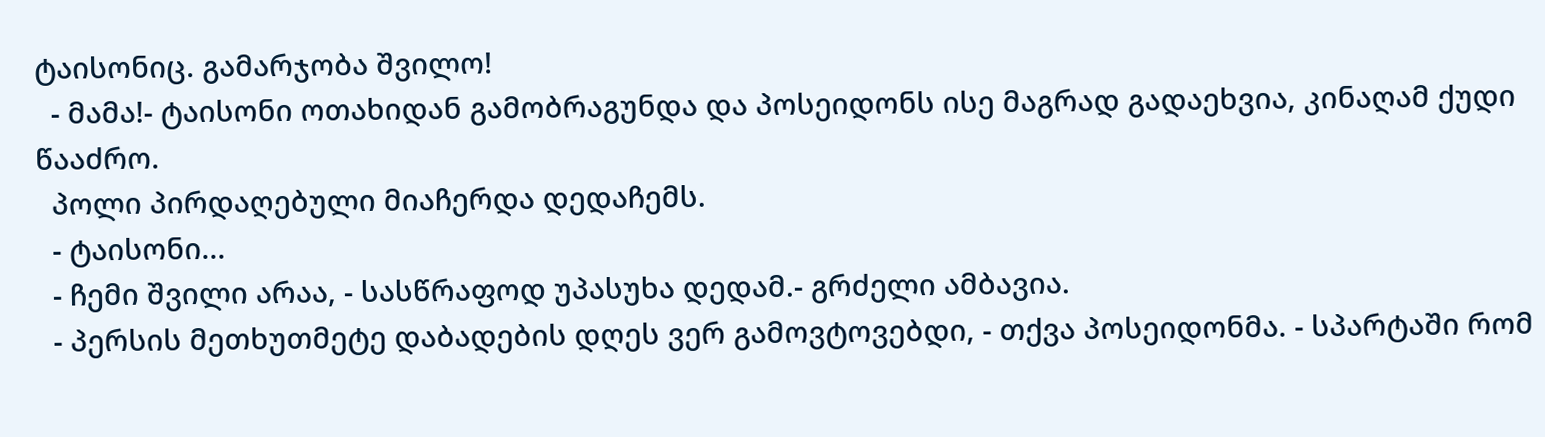ტაისონიც. გამარჯობა შვილო!
  - მამა!- ტაისონი ოთახიდან გამობრაგუნდა და პოსეიდონს ისე მაგრად გადაეხვია, კინაღამ ქუდი წააძრო.
  პოლი პირდაღებული მიაჩერდა დედაჩემს.
  - ტაისონი...
  - ჩემი შვილი არაა, - სასწრაფოდ უპასუხა დედამ.- გრძელი ამბავია.
  - პერსის მეთხუთმეტე დაბადების დღეს ვერ გამოვტოვებდი, - თქვა პოსეიდონმა. - სპარტაში რომ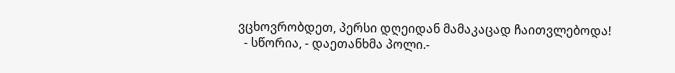ვცხოვრობდეთ, პერსი დღეიდან მამაკაცად ჩაითვლებოდა!
  - სწორია, - დაეთანხმა პოლი.-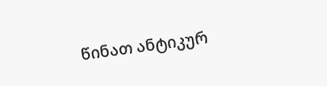წინათ ანტიკურ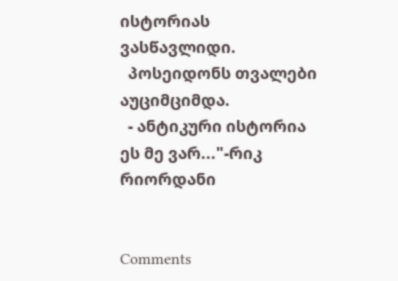ისტორიას ვასწავლიდი.
  პოსეიდონს თვალები აუციმციმდა.
  - ანტიკური ისტორია ეს მე ვარ..."-რიკ რიორდანი


Comments